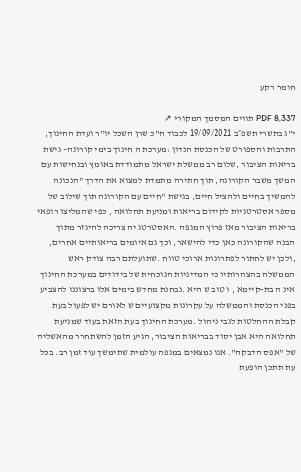חומר רקע

PDF 8,337 תווים המסמך המקורי ↗
י"ג בתשרי תשפ״ב 19/09/2021 לכבוד ח"כ שרן השכל יו"ר ועדת החינוך, התרבות והספורט של הכנסת הנדון :מערכת ה חינוך בימי קורונה– גישת בריאות הציבור ,שלום רב ממשלת ישראל מתמודדת באומץ ובנחישות עם המשך משבר הקורונה, תוך חתירה מתמדת למצוא את הדרך "הנכונה להמשיך בחיים ולהציל חיים, בגישת "חיים עם הקורונה תוך שילוב של מספר אסטרטגיות לקידום בריאות ומניעת תחלואה , כפי שהמליצו רופאי בריאות הציבור מאז פרוץ המגפה .האסטרטג יה צריכה להיגזר מתוך הבנה שהקורונה כאן כדי להישאר, וכך גם איומים בריאותיים אחרים, ,ולכן יש לחתור לפתרונות ארוכי טווח .שתועלתם רבה צודק ראש הממשלה בהצהרותיו כי המדיניות הנוכחית של בידודים במערכת החינוך אינ ה בת-קיימא , ו טוב ש היא .נבחנת מחדש בימים אלו ברצוננו להצביע בפני הכנסת והממשלה על עקרונות מקצועיים ש לאורם יש לפעול בעת קבלת ההחלטות לגבי ניהול .מערכת החינוך בעת הזאת בעוד שמניעת תחלואה היא אבן יסוד בבריאות הציבור, הגיע הזמן להשתחרר מהאשליה של "אפס הדבקה". אנו נמצאים במגפה עולמית שתימשך עוד זמן רב. בכל עת תתכן הופעת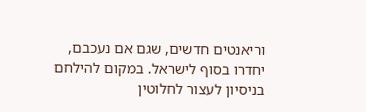וריאנטים חדשים, שגם אם נעכבם, יחדרו בסוף לישראל. במקום להילחם בניסיון לעצור לחלוטין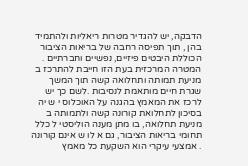הדבקה, יש להגדיר מטרות ריאליות ולהתמיד בהן , תוך תפיסה רחבה של בריאות הציבור הכוללת היבטים פיזיים, נפשיים וחברתיים . המטרה המרכזית בעת הזו חייבת להתרכז ב מניעת תמותה ותחלואה קשה תוך המשך שגרת חיים מותאמת לנסיבות .לשם כך יש לרכז את המאמץ בהגנה על האוכלוס י ש יה בסיכון לתחלואת קורונה קשה ולתמותה ב מניעת תחלואה, בו מתן מענה הוליסטי ל כלל תחומי בריאות הציבור, גם א לו ש אינם קורונה . אמצעי עיקרי הוא השקעת כל מאמץ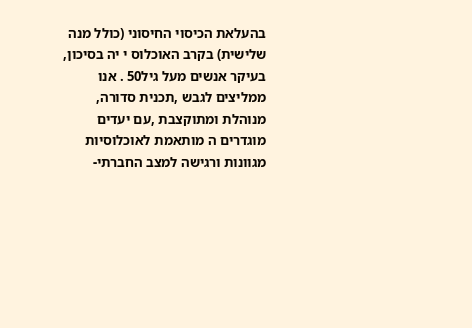בהעלאת הכיסוי החיסוני (כולל מנה שלישית) בקרב האוכלוס י יה בסיכון, בעיקר אנשים מעל גיל50 . אנו ממליצים לגבש ,תכנית סדורה, מנוהלת ומתוקצבת ,עם יעדים מוגדרים ה מותאמת לאוכלוסיות מגוונות ורגישה למצב החברתי-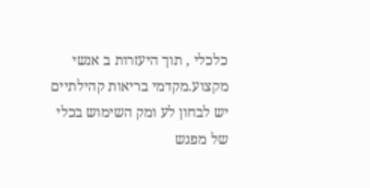כלכלי , תוך היעזרות ב אנשי מקצוע.מקדמי בריאות קהילתיים יש לבחון לע ומק השימוש בכלי של מפגש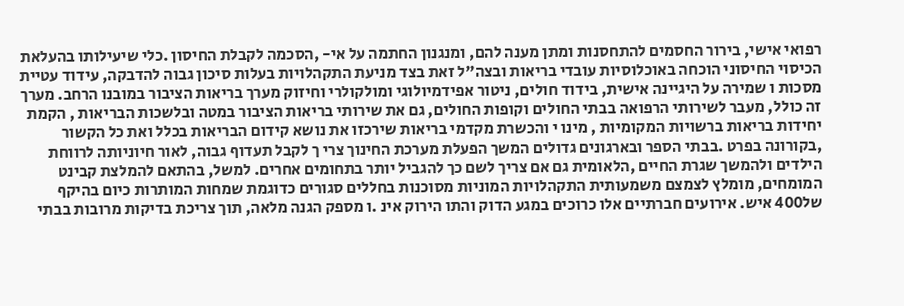רפואי אישי, בירור החסמים להתחסנות ומתן מענה להם, ומנגנון החתמה על אי- ,הסכמה לקבלת החיסון .כלי שיעילותו בהעלאת הכיסוי החיסוני הוכחה באוכלוסיות עובדי בריאות ובצה"ל זאת בצד מניעת התקהלויות בעלות סיכון גבוה להדבקה, עידוד עטיית מסכות ו שמירה על היגיינה אישית, בידוד חולים, ניטור אפידמיולוגי ומולקולרי וחיזוק מערך בריאות הציבור במובנו הרחב. מערך זה כולל, מעבר לשירותי הרפואה בבתי החולים וקופות החולים, גם את שירותי בריאות הציבור במטה ובלשכות הבריאות , הקמת יחידות בריאות ברשויות המקומיות , מינו י והכשרת מקדמי בריאות שירכזו את נושא קידום הבריאות בכלל ואת כל הקשור ,בקורונה בפרט .בבתי הספר ובארגונים גדולים המשך הפעלת מערכת החינוך צרי ך לקבל תעדוף גבוה, לאור חיוניותה לרווחת הילדים ולהמשך שגרת החיים ,הלאומית גם אם צריך לשם כך להגביל יותר בתחומים אחרים. למשל, בהתאם להמלצת קבינט המומחים, מומלץ לצמצם משמעותית התקהלויות המוניות מסוכנות בחללים סגורים כדוגמת שמחות המותרות כיום בהיקף של400 איש. אירועים חברתיים אלו כרוכים במגע הדוק והתו הירוק אינ .ו מספק הגנה מלאה, תוך צריכת בדיקות מרובות בבתי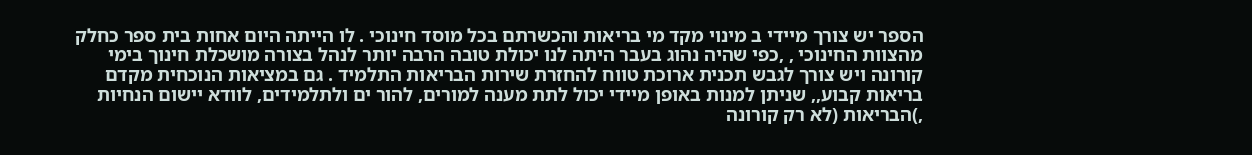הספר יש צורך מיידי ב מינוי מקד מי בריאות והכשרתם בכל מוסד חינוכי . לו הייתה היום אחות בית ספר כחלק מהצוות החינוכי , ,כפי שהיה נהוג בעבר היתה לנו יכולת טובה הרבה יותר לנהל בצורה מושכלת חינוך בימי קורונה ויש צורך לגבש תכנית ארוכת טווח להחזרת שירות הבריאות התלמיד . גם במציאות הנוכחית מקדם בריאות קבוע,, שניתן למנות באופן מיידי יכול לתת מענה למורים, להור ים ולתלמידים, לוודא יישום הנחיות ,)הבריאות (לא רק קורונה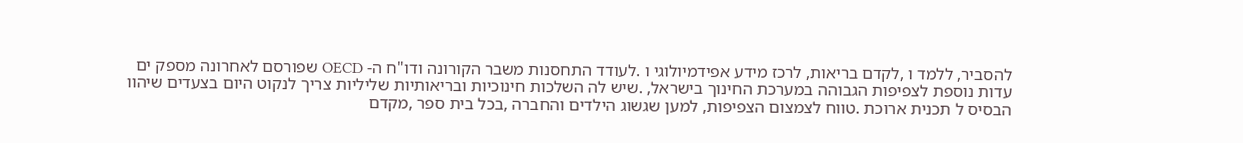להסביר, ללמד ו ,לקדם בריאות, לרכז מידע אפידמיולוגי ו .לעודד התחסנות משבר הקורונה ודו"ח ה- OECD שפורסם לאחרונה מספק ים עדות נוספת לצפיפות הגבוהה במערכת החינוך בישראל, .שיש לה השלכות חינוכיות ובריאותיות שליליות צריך לנקוט היום בצעדים שיהוו הבסיס ל תכנית ארוכת .טווח לצמצום הצפיפות, למען שגשוג הילדים והחברה ,בכל בית ספר ,מקדם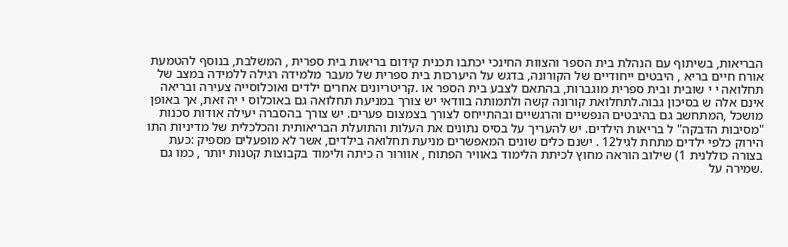הבריאות, בשיתוף עם הנהלת בית הספר והצוות החינכי יכתבו תכנית קידום בריאות בית ספרית , המשלבת, בנוסף להטמעת אורח חיים בריא , היבטים ייחודיים של הקורונה, בדגש על היערכות בית ספרית של מעבר מלמידה רגילה ללמידה במצב של תחלואה י י שובית ובית ספרית מוגברות, בהתאם לצבע בית הספר או .קריטריונים אחרים ילדים ואוכלוסייה צעירה ובריאה אינם אלה ש בסיכון גבוה.לתחלואת קורונה קשה ולתמותה בוודאי יש צורך במניעת תחלואה גם באוכלוס י יה זאת, אך באופן מושכל ,המתחשב גם בהיבטים הנפשיים והרגשיים ובהתייחס לצורך בצמצום פערים. יש צורך בהסברה יעילה אודות סכנות "מסיבות הדבקה" ל בריאות הילדים. יש להעריך על בסיס נתונים את העלות והתועלת הבריאותית והכלכלית של מדיניות התו הירוק כלפי ילדים מתחת לגיל12 . ישנם כלים שונים המאפשרים מניעת תחלואה בילדים, אשר לא מופעלים מספיק :כעת בצורה כוללנית 1) שילוב הוראה מחוץ לכיתת הלימוד באוויר הפתוח , אוורור ה כיתה ולימוד בקבוצות קטנות יותר , כמו גם .שמירה על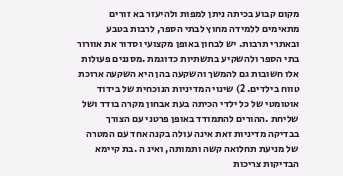מקום קבוע בכיתה ניתן למפות ולהיעזר בא זורים מתאימים ללמידה מחוץ לבתי הספר, לרבות בטבע ובאתרי תרבות. יש לבחון באופן מקצועי וסדור את אוורור בתי הספר ולהשקיע בתשתיות כדוגמת .מסננים פעולות אלו חשובות גם להמשך והשקעה בהן היא השקעה ארוכת טווח בילדים. 2) שינוי המדיניות הנוכחית של בידוד אוטומטי של כל ילדי הכיתה בעת אבחון מקרה בודד ושל שליחת .ההורים להתמודד באופן פרטני עם הצורך בבדיקה מדיניות זאת אינה עולה בקנה אחד עם המטרה של מניעת תחלואה קשה ותמותה, ואינ ה .בת קיימא הבדיקות צריכות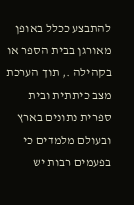להתבצע ככלל באופן מאורגן בבית הספר או בקהילה ., תוך הערכת מצב כיתתית ובית ספרית נתונים בארץ ובעולם מלמדים כי בפעמים רבות יש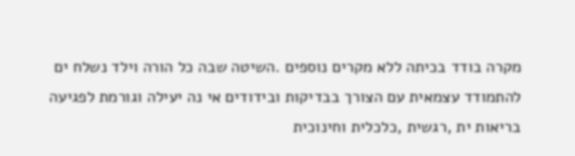מקרה בודד בכיתה ללא מקרים נוספים .השיטה שבה כל הורה וילד נשלח ים להתמודד עצמאית עם הצורך בבדיקות ובידודים אי נה יעילה וגורמת לפגיעה בריאות ית ,רגשית ,כלכלית וחינוכית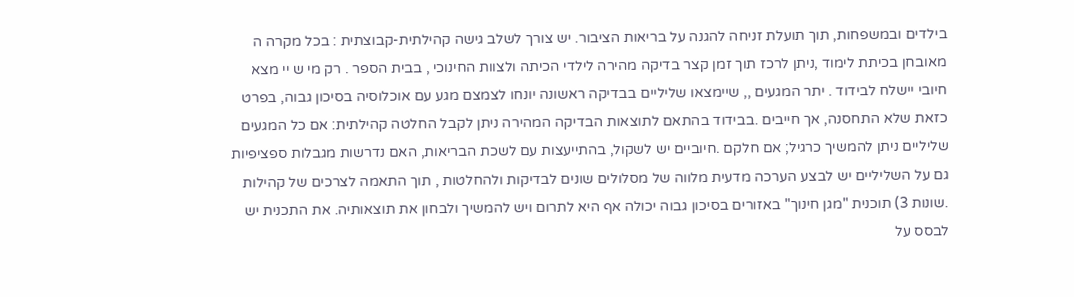בילדים ובמשפחות, תוך תועלת זניחה להגנה על בריאות הציבור. יש צורך לשלב גישה קהילתית-קבוצתית : בכל מקרה ה מאובחן בכיתת לימוד ,ניתן לרכז תוך זמן קצר בדיקה מהירה לילדי הכיתה ולצוות החינוכי , בבית הספר . רק מי ש יי מצא חיובי יישלח לבידוד . יתר המגעים ,, שיימצאו שליליים בבדיקה ראשונה יונחו לצמצם מגע עם אוכלוסיה בסיכון גבוה, בפרט כזאת שלא התחסנה, אך חייבים .בבידוד בהתאם לתוצאות הבדיקה המהירה ניתן לקבל החלטה קהילתית: אם כל המגעים שליליים ניתן להמשיך כרגיל; אם חלקם .חיוביים יש לשקול, בהתייעצות עם לשכת הבריאות, האם נדרשות מגבלות ספציפיות גם על השליליים יש לבצע הערכה מדעית מלווה של מסלולים שונים לבדיקות ולהחלטות , תוך התאמה לצרכים של קהילות .שונות 3) תוכנית "מגן חינוך" באזורים בסיכון גבוה יכולה אף היא לתרום ויש להמשיך ולבחון את תוצאותיה. את התכנית יש לבסס על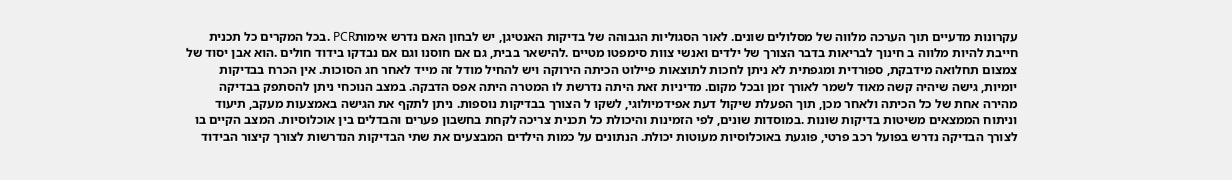עקרונות מדעיים תוך הערכה מלווה של מסלולים שונים. לאור הסגוליות הגבוהה של בדיקות האנטיגן, יש לבחון האם נדרש אימותPCR .בכל המקרים כל תכנית חייבת להיות מלווה ב חינוך לבריאות בדבר הצורך של ילדים ואנשי צוות סימפטו מטיים .להישאר בבית, גם אם חוסנו וגם אם נבדקו בידוד חולים .הוא אבן יסוד של צמצום תחלואה מידבקת, ספורדית ומגפתית לא ניתן לחכות לתוצאות פיילוט הכיתה הירוקה ויש להחיל מודל זה מייד לאחר חג הסוכות. אין הכרח בבדיקות יומיות, גישה שיהיה קשה מאוד לשמר לאורך זמן ובכל מקום. מדיניות זאת היתה נדרשת לו המטרה היתה אפס הדבקה. במצב הנוכחי ניתן להסתפק בבדיקה מהירה אחת של כל הכיתה ולאחר מכן, תוך הפעלת שיקול דעת אפידמיולוגי, לשקו ל הצורך בבדיקות נוספות. ניתן לתקף את הגישה באמצעות מעקב, תיעוד וניתוח הממצאים משיטות בדיקות שונות .במוסדות שונים, לפי הזמינות והיכולת כל תכנית צריכה לקחת בחשבון פערים והבדלים בין אוכלוסיות. המצב הקיים בו לצורך הבדיקה נדרש בפועל רכב פרטי, פוגעת באוכלוסיות מעוטות יכולת. הנתונים על כמות הילדים המבצעים את שתי הבדיקות הנדרשות לצורך קיצור הבידוד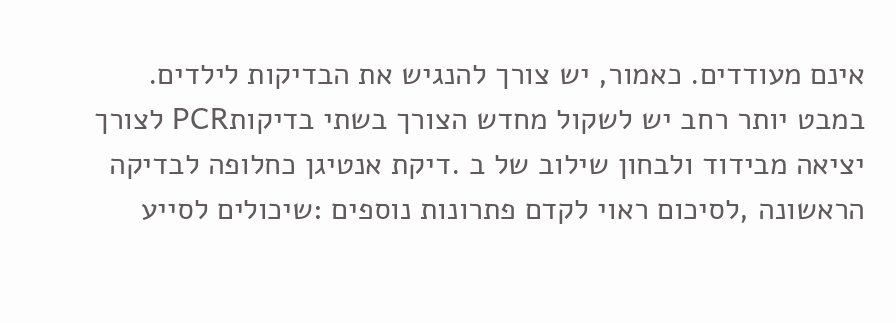אינם מעודדים. כאמור, יש צורך להנגיש את הבדיקות לילדים. במבט יותר רחב יש לשקול מחדש הצורך בשתי בדיקותPCR לצורך יציאה מבידוד ולבחון שילוב של ב .דיקת אנטיגן כחלופה לבדיקה הראשונה ,לסיכום ראוי לקדם פתרונות נוספים :שיכולים לסייע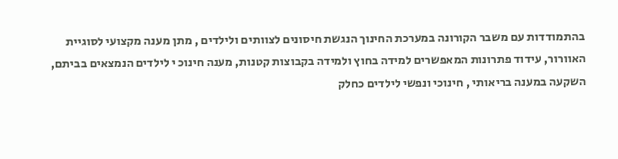בהתמודדות עם משבר הקורונה במערכת החינוך הנגשת חיסונים לצוותים ולילדים , מתן מענה מקצועי לסוגיית האוורור, עידוד פתרונות המאפשרים למידה בחוץ ולמידה בקבוצות קטנות, מענה חינוכ י לילדים הנמצאים בביתם, השקעה במענה בריאותי , חינוכי ונפשי לילדים כחלק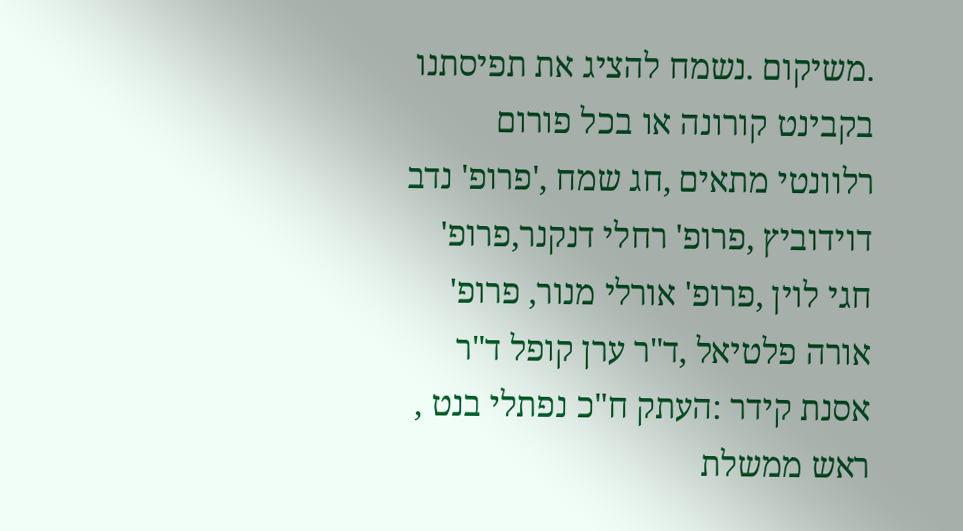.משיקום .נשמח להציג את תפיסתנו בקבינט קורונה או בכל פורום רלוונטי מתאים ,חג שמח ,'פרופ' נדב דוידוביץ ,פרופ' רחלי דנקנר,פרופ' חגי לוין ,פרופ' אורלי מנור, פרופ' אורה פלטיאל ,ד"ר ערן קופל ד"ר אסנת קידר :העתק ח"כ נפתלי בנט , ראש ממשלת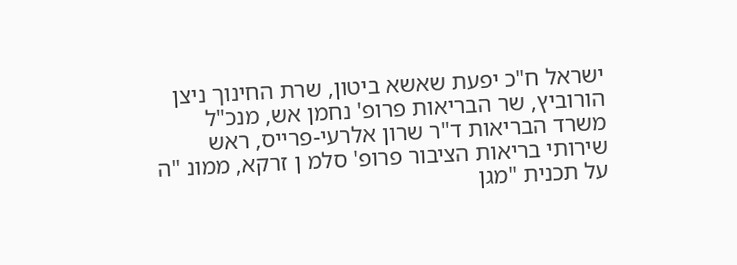ישראל ח"כ יפעת שאשא ביטון, שרת החינוך ניצן הורוביץ, שר הבריאות פרופ' נחמן אש, מנכ"ל משרד הבריאות ד"ר שרון אלרעי-פרייס, ראש שירותי בריאות הציבור פרופ' סלמ ן זרקא, ממונ "ה על תכנית "מגן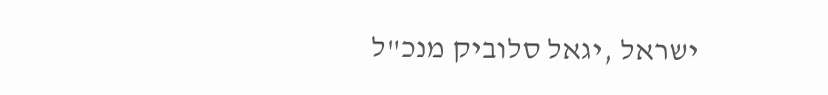ישראל ,יגאל סלוביק מנכ"ל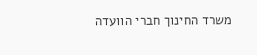משרד החינוך חברי הוועדה